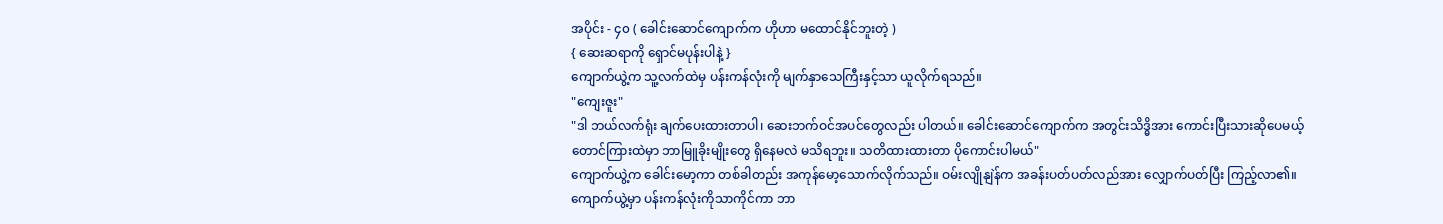အပိုင်း - ၄၀ ( ခေါင်းဆောင်ကျောက်က ဟိုဟာ မထောင်နိုင်ဘူးတဲ့ )
{ ဆေးဆရာကို ရှောင်မပုန်းပါနဲ့ }
ကျောက်ယွဲ့က သူ့လက်ထဲမှ ပန်းကန်လုံးကို မျက်နှာသေကြီးနှင့်သာ ယူလိုက်ရသည်။
"ကျေးဇူး"
"ဒါ ဘယ်လက်ရုံး ချက်ပေးထားတာပါ၊ ဆေးဘက်ဝင်အပင်တွေလည်း ပါတယ်။ ခေါင်းဆောင်ကျောက်က အတွင်းသိဒ္ဓိအား ကောင်းပြီးသားဆိုပေမယ့် တောင်ကြားထဲမှာ ဘာမြူခိုးမျိုးတွေ ရှိနေမလဲ မသိရဘူး။ သတိထားထားတာ ပိုကောင်းပါမယ်"
ကျောက်ယွဲ့က ခေါင်းမော့ကာ တစ်ခါတည်း အကုန်မော့သောက်လိုက်သည်။ ဝမ်းလျိုနျဲန်က အခန်းပတ်ပတ်လည်အား လျှောက်ပတ်ပြီး ကြည့်လာ၏။ ကျောက်ယွဲ့မှာ ပန်းကန်လုံးကိုသာကိုင်ကာ ဘာ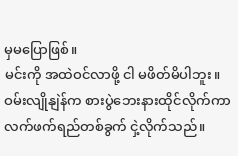မှမပြောဖြစ်။
မင်းကို အထဲဝင်လာဖို့ ငါ မဖိတ်မိပါဘူး။
ဝမ်းလျိုနျဲန်က စားပွဲဘေးနားထိုင်လိုက်ကာ လက်ဖက်ရည်တစ်ခွက် ငှဲ့လိုက်သည်။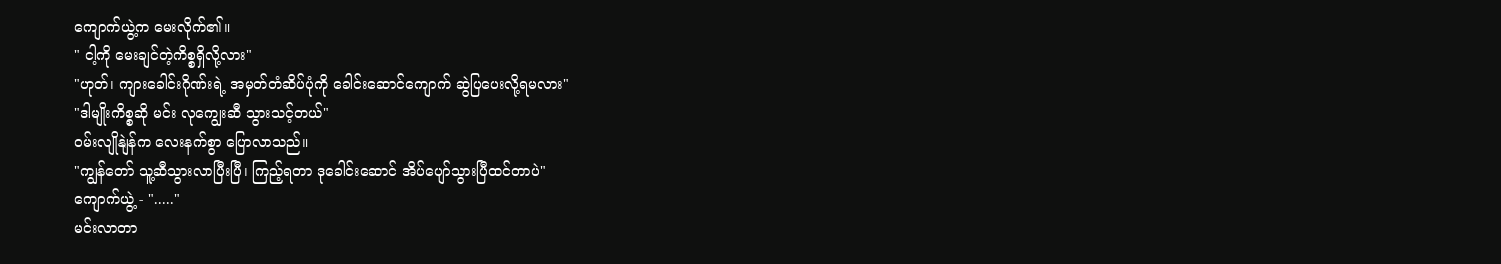ကျောက်ယွဲ့က မေးလိုက်၏။
" ငါ့ကို မေးချင်တဲ့ကိစ္စရှိလို့လား"
"ဟုတ်၊ ကျားခေါင်းဂိုဏ်းရဲ့ အမှတ်တံဆိပ်ပုံကို ခေါင်းဆောင်ကျောက် ဆွဲပြပေးလို့ရမလား"
"ဒါမျိုးကိစ္စဆို မင်း လုကျွေးဆီ သွားသင့်တယ်"
ဝမ်းလျိုနျဲန်က လေးနက်စွာ ပြောလာသည်။
"ကျွန်တော် သူ့ဆီသွားလာပြီးပြီ၊ ကြည့်ရတာ ဒုခေါင်းဆောင် အိပ်ပျော်သွားပြီထင်တာပဲ"
ကျောက်ယွဲ့ - "....."
မင်းလာတာ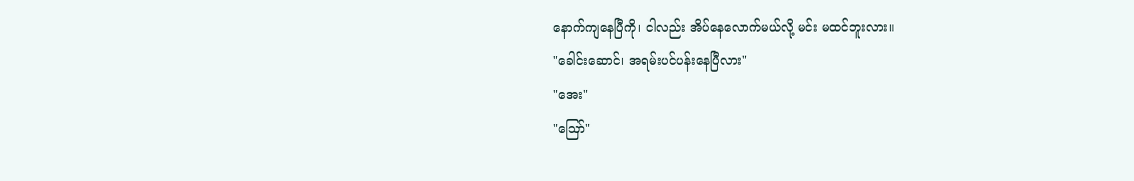နောက်ကျနေပြီကို၊ ငါလည်း အိပ်နေလောက်မယ်လို့ မင်း မထင်ဘူးလား။
"ခေါင်းဆောင်၊ အရမ်းပင်ပန်းနေပြီလား"
"အေး"
"ဪ"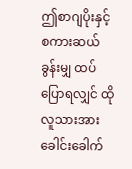ဤစာဂျပိုးနှင့် စကားဆယ်ခွန်းမျှ ထပ်ပြောရလျှင် ထိုလူသားအား ခေါင်းခေါက်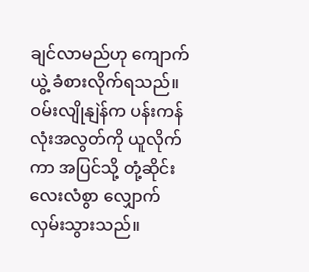ချင်လာမည်ဟု ကျောက်ယွဲ့ ခံစားလိုက်ရသည်။
ဝမ်းလျိုနျဲန်က ပန်းကန်လုံးအလွတ်ကို ယူလိုက်ကာ အပြင်သို့ တုံ့ဆိုင်းလေးလံစွာ လျှောက်လှမ်းသွားသည်။